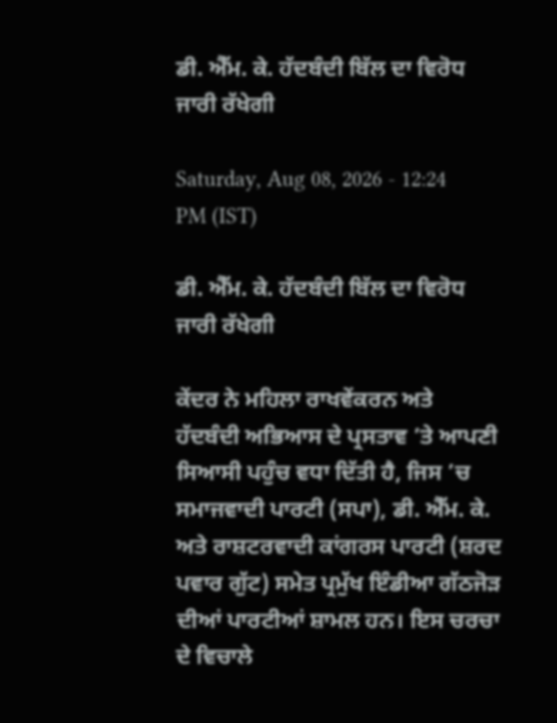ਡੀ. ਐੱਮ. ਕੇ. ਹੱਦਬੰਦੀ ਬਿੱਲ ਦਾ ਵਿਰੋਧ ਜਾਰੀ ਰੱਖੇਗੀ

Saturday, Aug 08, 2026 - 12:24 PM (IST)

ਡੀ. ਐੱਮ. ਕੇ. ਹੱਦਬੰਦੀ ਬਿੱਲ ਦਾ ਵਿਰੋਧ ਜਾਰੀ ਰੱਖੇਗੀ

ਕੇਂਦਰ ਨੇ ਮਹਿਲਾ ਰਾਖਵੇਂਕਰਨ ਅਤੇ ਹੱਦਬੰਦੀ ਅਭਿਆਸ ਦੇ ਪ੍ਰਸਤਾਵ ’ਤੇ ਆਪਣੀ ਸਿਆਸੀ ਪਹੁੰਚ ਵਧਾ ਦਿੱਤੀ ਹੈ, ਜਿਸ ’ਚ ਸਮਾਜਵਾਦੀ ਪਾਰਟੀ (ਸਪਾ), ਡੀ. ਐੱਮ. ਕੇ. ਅਤੇ ਰਾਸ਼ਟਰਵਾਦੀ ਕਾਂਗਰਸ ਪਾਰਟੀ (ਸ਼ਰਦ ਪਵਾਰ ਗੁੱਟ) ਸਮੇਤ ਪ੍ਰਮੁੱਖ ਇੰਡੀਆ ਗੱਠਜੋੜ ਦੀਆਂ ਪਾਰਟੀਆਂ ਸ਼ਾਮਲ ਹਨ। ਇਸ ਚਰਚਾ ਦੇ ਵਿਚਾਲੇ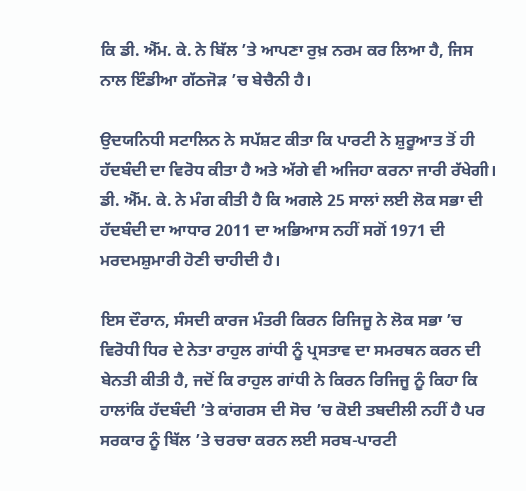ਕਿ ਡੀ. ਐੱਮ. ਕੇ. ਨੇ ਬਿੱਲ ’ਤੇ ਆਪਣਾ ਰੁਖ਼ ਨਰਮ ਕਰ ਲਿਆ ਹੈ, ਜਿਸ ਨਾਲ ਇੰਡੀਆ ਗੱਠਜੋੜ ’ਚ ਬੇਚੈਨੀ ਹੈ।

ਉਦਯਨਿਧੀ ਸਟਾਲਿਨ ਨੇ ਸਪੱਸ਼ਟ ਕੀਤਾ ਕਿ ਪਾਰਟੀ ਨੇ ਸ਼ੁਰੂਆਤ ਤੋਂ ਹੀ ਹੱਦਬੰਦੀ ਦਾ ਵਿਰੋਧ ਕੀਤਾ ਹੈ ਅਤੇ ਅੱਗੇ ਵੀ ਅਜਿਹਾ ਕਰਨਾ ਜਾਰੀ ਰੱਖੇਗੀ। ਡੀ. ਐੱਮ. ਕੇ. ਨੇ ਮੰਗ ਕੀਤੀ ਹੈ ਕਿ ਅਗਲੇ 25 ਸਾਲਾਂ ਲਈ ਲੋਕ ਸਭਾ ਦੀ ਹੱਦਬੰਦੀ ਦਾ ਆਧਾਰ 2011 ਦਾ ਅਭਿਆਸ ਨਹੀਂ ਸਗੋਂ 1971 ਦੀ ਮਰਦਮਸ਼ੁਮਾਰੀ ਹੋਣੀ ਚਾਹੀਦੀ ਹੈ।

ਇਸ ਦੌਰਾਨ, ਸੰਸਦੀ ਕਾਰਜ ਮੰਤਰੀ ਕਿਰਨ ਰਿਜਿਜੂ ਨੇ ਲੋਕ ਸਭਾ ’ਚ ਵਿਰੋਧੀ ਧਿਰ ਦੇ ਨੇਤਾ ਰਾਹੁਲ ਗਾਂਧੀ ਨੂੰ ਪ੍ਰਸਤਾਵ ਦਾ ਸਮਰਥਨ ਕਰਨ ਦੀ ਬੇਨਤੀ ਕੀਤੀ ਹੈ, ਜਦੋਂ ਕਿ ਰਾਹੁਲ ਗਾਂਧੀ ਨੇ ਕਿਰਨ ਰਿਜਿਜੂ ਨੂੰ ਕਿਹਾ ਕਿ ਹਾਲਾਂਕਿ ਹੱਦਬੰਦੀ ’ਤੇ ਕਾਂਗਰਸ ਦੀ ਸੋਚ ’ਚ ਕੋਈ ਤਬਦੀਲੀ ਨਹੀਂ ਹੈ ਪਰ ਸਰਕਾਰ ਨੂੰ ਬਿੱਲ ’ਤੇ ਚਰਚਾ ਕਰਨ ਲਈ ਸਰਬ-ਪਾਰਟੀ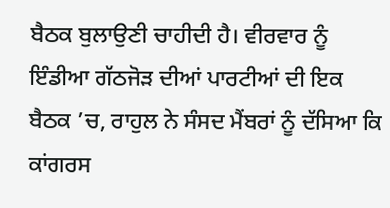ਬੈਠਕ ਬੁਲਾਉਣੀ ਚਾਹੀਦੀ ਹੈ। ਵੀਰਵਾਰ ਨੂੰ ਇੰਡੀਆ ਗੱਠਜੋੜ ਦੀਆਂ ਪਾਰਟੀਆਂ ਦੀ ਇਕ ਬੈਠਕ ’ਚ, ਰਾਹੁਲ ਨੇ ਸੰਸਦ ਮੈਂਬਰਾਂ ਨੂੰ ਦੱਸਿਆ ਕਿ ਕਾਂਗਰਸ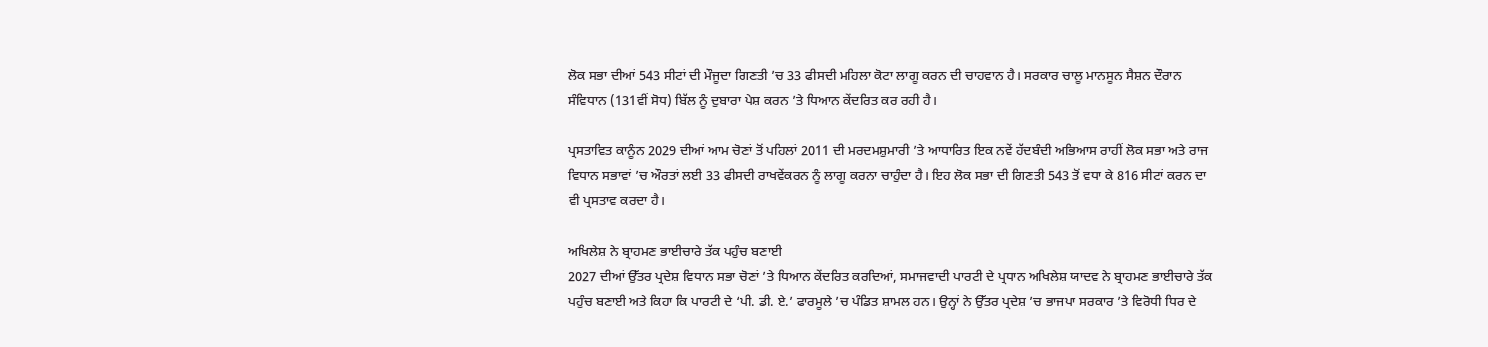ਲੋਕ ਸਭਾ ਦੀਆਂ 543 ਸੀਟਾਂ ਦੀ ਮੌਜੂਦਾ ਗਿਣਤੀ ’ਚ 33 ਫੀਸਦੀ ਮਹਿਲਾ ਕੋਟਾ ਲਾਗੂ ਕਰਨ ਦੀ ਚਾਹਵਾਨ ਹੈ। ਸਰਕਾਰ ਚਾਲੂ ਮਾਨਸੂਨ ਸੈਸ਼ਨ ਦੌਰਾਨ ਸੰਵਿਧਾਨ (131ਵੀਂ ਸੋਧ) ਬਿੱਲ ਨੂੰ ਦੁਬਾਰਾ ਪੇਸ਼ ਕਰਨ ’ਤੇ ਧਿਆਨ ਕੇਂਦਰਿਤ ਕਰ ਰਹੀ ਹੈ।

ਪ੍ਰਸਤਾਵਿਤ ਕਾਨੂੰਨ 2029 ਦੀਆਂ ਆਮ ਚੋਣਾਂ ਤੋਂ ਪਹਿਲਾਂ 2011 ਦੀ ਮਰਦਮਸ਼ੁਮਾਰੀ ’ਤੇ ਆਧਾਰਿਤ ਇਕ ਨਵੇਂ ਹੱਦਬੰਦੀ ਅਭਿਆਸ ਰਾਹੀਂ ਲੋਕ ਸਭਾ ਅਤੇ ਰਾਜ ਵਿਧਾਨ ਸਭਾਵਾਂ ’ਚ ਔਰਤਾਂ ਲਈ 33 ਫੀਸਦੀ ਰਾਖਵੇਂਕਰਨ ਨੂੰ ਲਾਗੂ ਕਰਨਾ ਚਾਹੁੰਦਾ ਹੈ। ਇਹ ਲੋਕ ਸਭਾ ਦੀ ਗਿਣਤੀ 543 ਤੋਂ ਵਧਾ ਕੇ 816 ਸੀਟਾਂ ਕਰਨ ਦਾ ਵੀ ਪ੍ਰਸਤਾਵ ਕਰਦਾ ਹੈ।

ਅਖਿਲੇਸ਼ ਨੇ ਬ੍ਰਾਹਮਣ ਭਾਈਚਾਰੇ ਤੱਕ ਪਹੁੰਚ ਬਣਾਈ
2027 ਦੀਆਂ ਉੱਤਰ ਪ੍ਰਦੇਸ਼ ਵਿਧਾਨ ਸਭਾ ਚੋਣਾਂ ’ਤੇ ਧਿਆਨ ਕੇਂਦਰਿਤ ਕਰਦਿਆਂ, ਸਮਾਜਵਾਦੀ ਪਾਰਟੀ ਦੇ ਪ੍ਰਧਾਨ ਅਖਿਲੇਸ਼ ਯਾਦਵ ਨੇ ਬ੍ਰਾਹਮਣ ਭਾਈਚਾਰੇ ਤੱਕ ਪਹੁੰਚ ਬਣਾਈ ਅਤੇ ਕਿਹਾ ਕਿ ਪਾਰਟੀ ਦੇ ‘ਪੀ. ਡੀ. ਏ.’ ਫਾਰਮੂਲੇ ’ਚ ਪੰਡਿਤ ਸ਼ਾਮਲ ਹਨ। ਉਨ੍ਹਾਂ ਨੇ ਉੱਤਰ ਪ੍ਰਦੇਸ਼ ’ਚ ਭਾਜਪਾ ਸਰਕਾਰ ’ਤੇ ਵਿਰੋਧੀ ਧਿਰ ਦੇ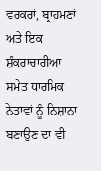ਵਰਕਰਾਂ, ਬ੍ਰਾਹਮਣਾਂ ਅਤੇ ਇਕ ਸ਼ੰਕਰਾਚਾਰੀਆ ਸਮੇਤ ਧਾਰਮਿਕ ਨੇਤਾਵਾਂ ਨੂੰ ਨਿਸ਼ਾਨਾ ਬਣਾਉਣ ਦਾ ਵੀ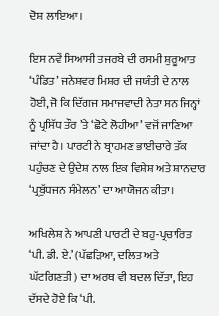ਦੋਸ਼ ਲਾਇਆ।

ਇਸ ਨਵੇਂ ਸਿਆਸੀ ਤਜਰਬੇ ਦੀ ਰਸਮੀ ਸ਼ੁਰੂਆਤ ‘ਪੰਡਿਤ’ ਜਨੇਸ਼ਵਰ ਮਿਸ਼ਰ ਦੀ ਜਯੰਤੀ ਦੇ ਨਾਲ ਹੋਈ, ਜੋ ਕਿ ਦਿੱਗਜ ਸਮਾਜਵਾਦੀ ਨੇਤਾ ਸਨ ਜਿਨ੍ਹਾਂ ਨੂੰ ਪ੍ਰਸਿੱਧ ਤੌਰ ’ਤੇ ‘ਛੋਟੇ ਲੋਹੀਆ’ ਵਜੋਂ ਜਾਣਿਆ ਜਾਂਦਾ ਹੈ। ਪਾਰਟੀ ਨੇ ਬ੍ਰਾਹਮਣ ਭਾਈਚਾਰੇ ਤੱਕ ਪਹੁੰਚਣ ਦੇ ਉਦੇਸ਼ ਨਾਲ ਇਕ ਵਿਸ਼ੇਸ਼ ਅਤੇ ਸ਼ਾਨਦਾਰ ‘ਪ੍ਰਬੁੱਧਜਨ ਸੰਮੇਲਨ’ ਦਾ ਆਯੋਜਨ ਕੀਤਾ।

ਅਖਿਲੇਸ਼ ਨੇ ਆਪਣੀ ਪਾਰਟੀ ਦੇ ਬਹੁ-ਪ੍ਰਚਾਰਿਤ ‘ਪੀ. ਡੀ. ਏ.’ (ਪੱਛੜਿਆ, ਦਲਿਤ ਅਤੇ ਘੱਟਗਿਣਤੀ) ਦਾ ਅਰਥ ਵੀ ਬਦਲ ਦਿੱਤਾ, ਇਹ ਦੱਸਦੇ ਹੋਏ ਕਿ ‘ਪੀ.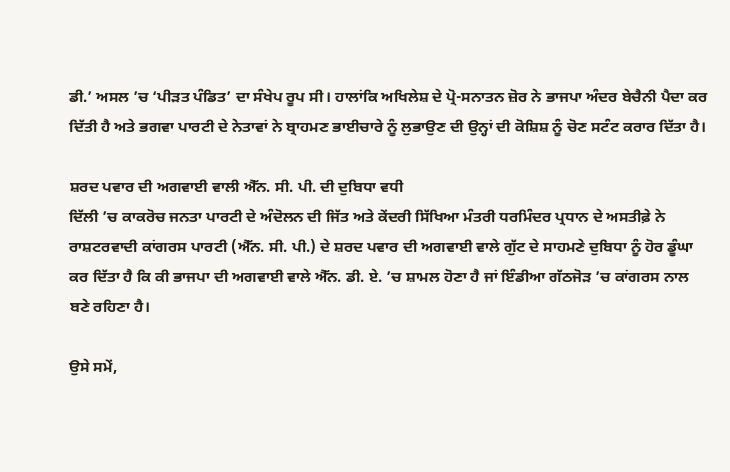ਡੀ.’ ਅਸਲ ’ਚ ‘ਪੀੜਤ ਪੰਡਿਤ’ ਦਾ ਸੰਖੇਪ ਰੂਪ ਸੀ। ਹਾਲਾਂਕਿ ਅਖਿਲੇਸ਼ ਦੇ ਪ੍ਰੋ-ਸਨਾਤਨ ਜ਼ੋਰ ਨੇ ਭਾਜਪਾ ਅੰਦਰ ਬੇਚੈਨੀ ਪੈਦਾ ਕਰ ਦਿੱਤੀ ਹੈ ਅਤੇ ਭਗਵਾ ਪਾਰਟੀ ਦੇ ਨੇਤਾਵਾਂ ਨੇ ਬ੍ਰਾਹਮਣ ਭਾਈਚਾਰੇ ਨੂੰ ਲੁਭਾਉਣ ਦੀ ਉਨ੍ਹਾਂ ਦੀ ਕੋਸ਼ਿਸ਼ ਨੂੰ ਚੋਣ ਸਟੰਟ ਕਰਾਰ ਦਿੱਤਾ ਹੈ।

ਸ਼ਰਦ ਪਵਾਰ ਦੀ ਅਗਵਾਈ ਵਾਲੀ ਐੱਨ. ਸੀ. ਪੀ. ਦੀ ਦੁਬਿਧਾ ਵਧੀ
ਦਿੱਲੀ ’ਚ ਕਾਕਰੋਚ ਜਨਤਾ ਪਾਰਟੀ ਦੇ ਅੰਦੋਲਨ ਦੀ ਜਿੱਤ ਅਤੇ ਕੇਂਦਰੀ ਸਿੱਖਿਆ ਮੰਤਰੀ ਧਰਮਿੰਦਰ ਪ੍ਰਧਾਨ ਦੇ ਅਸਤੀਫ਼ੇ ਨੇ ਰਾਸ਼ਟਰਵਾਦੀ ਕਾਂਗਰਸ ਪਾਰਟੀ (ਐੱਨ. ਸੀ. ਪੀ.) ਦੇ ਸ਼ਰਦ ਪਵਾਰ ਦੀ ਅਗਵਾਈ ਵਾਲੇ ਗੁੱਟ ਦੇ ਸਾਹਮਣੇ ਦੁਬਿਧਾ ਨੂੰ ਹੋਰ ਡੂੰਘਾ ਕਰ ਦਿੱਤਾ ਹੈ ਕਿ ਕੀ ਭਾਜਪਾ ਦੀ ਅਗਵਾਈ ਵਾਲੇ ਐੱਨ. ਡੀ. ਏ. ’ਚ ਸ਼ਾਮਲ ਹੋਣਾ ਹੈ ਜਾਂ ਇੰਡੀਆ ਗੱਠਜੋੜ ’ਚ ਕਾਂਗਰਸ ਨਾਲ ਬਣੇ ਰਹਿਣਾ ਹੈ।

ਉਸੇ ਸਮੇਂ,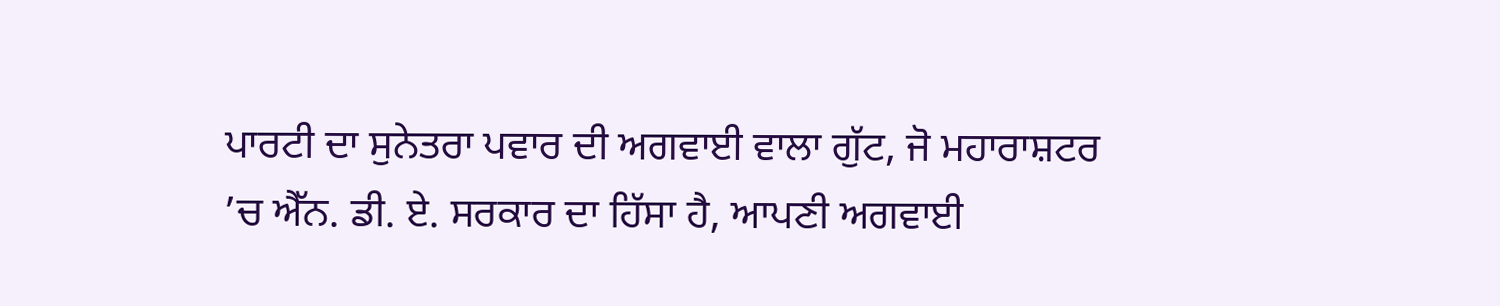ਪਾਰਟੀ ਦਾ ਸੁਨੇਤਰਾ ਪਵਾਰ ਦੀ ਅਗਵਾਈ ਵਾਲਾ ਗੁੱਟ, ਜੋ ਮਹਾਰਾਸ਼ਟਰ ’ਚ ਐੱਨ. ਡੀ. ਏ. ਸਰਕਾਰ ਦਾ ਹਿੱਸਾ ਹੈ, ਆਪਣੀ ਅਗਵਾਈ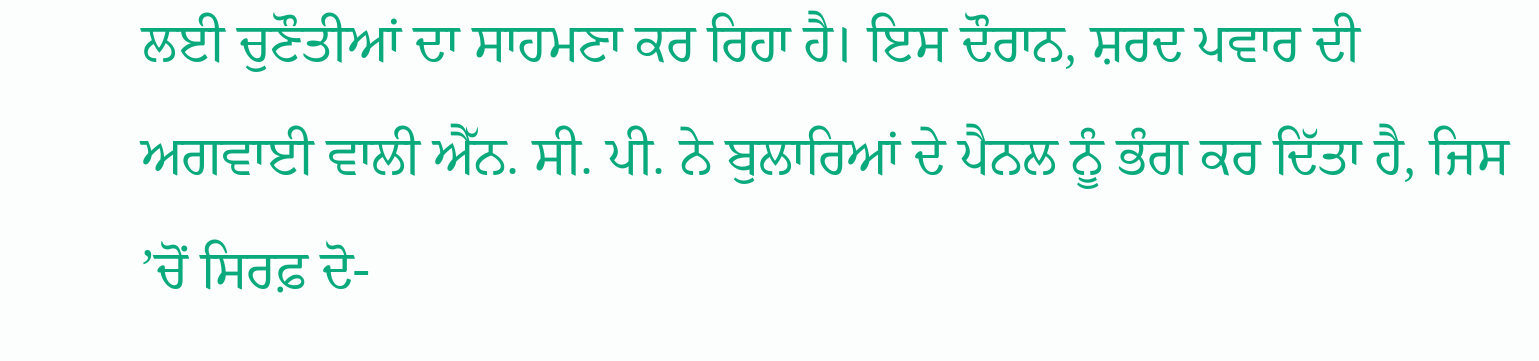ਲਈ ਚੁਣੌਤੀਆਂ ਦਾ ਸਾਹਮਣਾ ਕਰ ਰਿਹਾ ਹੈ। ਇਸ ਦੌਰਾਨ, ਸ਼ਰਦ ਪਵਾਰ ਦੀ ਅਗਵਾਈ ਵਾਲੀ ਐੱਨ. ਸੀ. ਪੀ. ਨੇ ਬੁਲਾਰਿਆਂ ਦੇ ਪੈਨਲ ਨੂੰ ਭੰਗ ਕਰ ਦਿੱਤਾ ਹੈ, ਜਿਸ ’ਚੋਂ ਸਿਰਫ਼ ਦੋ-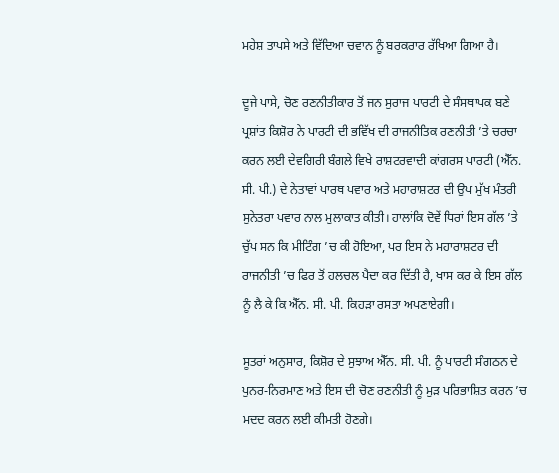ਮਹੇਸ਼ ਤਾਪਸੇ ਅਤੇ ਵਿੱਦਿਆ ਚਵਾਨ ਨੂੰ ਬਰਕਰਾਰ ਰੱਖਿਆ ਗਿਆ ਹੈ।

ਦੂਜੇ ਪਾਸੇ, ਚੋਣ ਰਣਨੀਤੀਕਾਰ ਤੋਂ ਜਨ ਸੁਰਾਜ ਪਾਰਟੀ ਦੇ ਸੰਸਥਾਪਕ ਬਣੇ ਪ੍ਰਸ਼ਾਂਤ ਕਿਸ਼ੋਰ ਨੇ ਪਾਰਟੀ ਦੀ ਭਵਿੱਖ ਦੀ ਰਾਜਨੀਤਿਕ ਰਣਨੀਤੀ ’ਤੇ ਚਰਚਾ ਕਰਨ ਲਈ ਦੇਵਗਿਰੀ ਬੰਗਲੇ ਵਿਖੇ ਰਾਸ਼ਟਰਵਾਦੀ ਕਾਂਗਰਸ ਪਾਰਟੀ (ਐੱਨ. ਸੀ. ਪੀ.) ਦੇ ਨੇਤਾਵਾਂ ਪਾਰਥ ਪਵਾਰ ਅਤੇ ਮਹਾਰਾਸ਼ਟਰ ਦੀ ਉਪ ਮੁੱਖ ਮੰਤਰੀ ਸੁਨੇਤਰਾ ਪਵਾਰ ਨਾਲ ਮੁਲਾਕਾਤ ਕੀਤੀ। ਹਾਲਾਂਕਿ ਦੋਵੇਂ ਧਿਰਾਂ ਇਸ ਗੱਲ ’ਤੇ ਚੁੱਪ ਸਨ ਕਿ ਮੀਟਿੰਗ ’ਚ ਕੀ ਹੋਇਆ, ਪਰ ਇਸ ਨੇ ਮਹਾਰਾਸ਼ਟਰ ਦੀ ਰਾਜਨੀਤੀ ’ਚ ਫਿਰ ਤੋਂ ਹਲਚਲ ਪੈਦਾ ਕਰ ਦਿੱਤੀ ਹੈ, ਖਾਸ ਕਰ ਕੇ ਇਸ ਗੱਲ ਨੂੰ ਲੈ ਕੇ ਕਿ ਐੱਨ. ਸੀ. ਪੀ. ਕਿਹੜਾ ਰਸਤਾ ਅਪਣਾਏਗੀ।

ਸੂਤਰਾਂ ਅਨੁਸਾਰ, ਕਿਸ਼ੋਰ ਦੇ ਸੁਝਾਅ ਐੱਨ. ਸੀ. ਪੀ. ਨੂੰ ਪਾਰਟੀ ਸੰਗਠਨ ਦੇ ਪੁਨਰ-ਨਿਰਮਾਣ ਅਤੇ ਇਸ ਦੀ ਚੋਣ ਰਣਨੀਤੀ ਨੂੰ ਮੁੜ ਪਰਿਭਾਸ਼ਿਤ ਕਰਨ ’ਚ ਮਦਦ ਕਰਨ ਲਈ ਕੀਮਤੀ ਹੋਣਗੇ।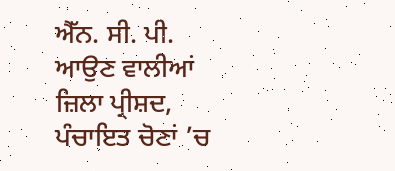ਐੱਨ. ਸੀ. ਪੀ. ਆਉਣ ਵਾਲੀਆਂ ਜ਼ਿਲਾ ਪ੍ਰੀਸ਼ਦ, ਪੰਚਾਇਤ ਚੋਣਾਂ ’ਚ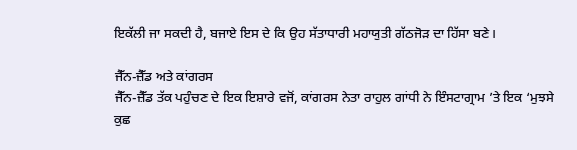ਇਕੱਲੀ ਜਾ ਸਕਦੀ ਹੈ, ਬਜਾਏ ਇਸ ਦੇ ਕਿ ਉਹ ਸੱਤਾਧਾਰੀ ਮਹਾਯੁਤੀ ਗੱਠਜੋੜ ਦਾ ਹਿੱਸਾ ਬਣੇ।

ਜੈੱਨ-ਜ਼ੈੱਡ ਅਤੇ ਕਾਂਗਰਸ
ਜੈੱਨ-ਜ਼ੈੱਡ ਤੱਕ ਪਹੁੰਚਣ ਦੇ ਇਕ ਇਸ਼ਾਰੇ ਵਜੋਂ, ਕਾਂਗਰਸ ਨੇਤਾ ਰਾਹੁਲ ਗਾਂਧੀ ਨੇ ਇੰਸਟਾਗ੍ਰਾਮ ’ਤੇ ਇਕ ‘ਮੁਝਸੇ ਕੁਛ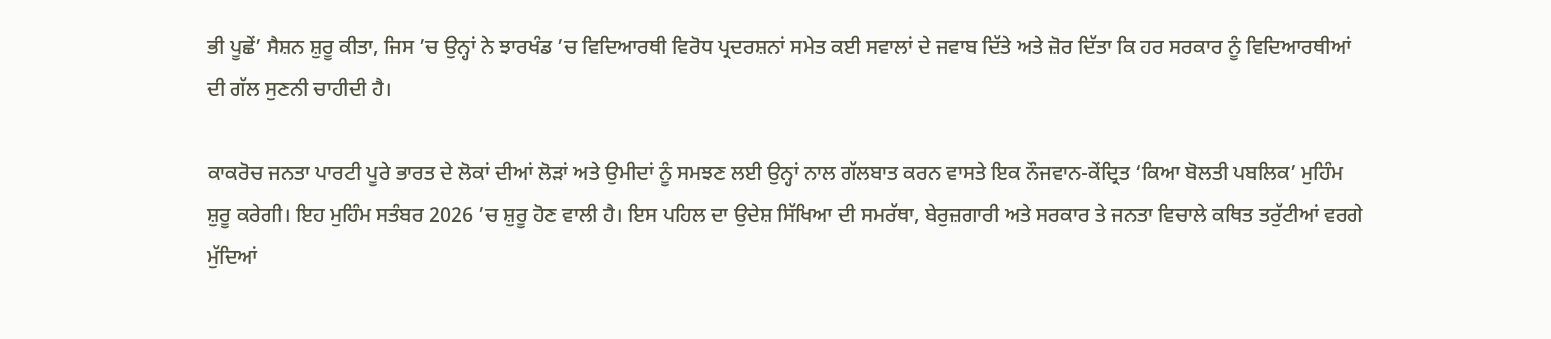ਭੀ ਪੂਛੇਂ’ ਸੈਸ਼ਨ ਸ਼ੁਰੂ ਕੀਤਾ, ਜਿਸ ’ਚ ਉਨ੍ਹਾਂ ਨੇ ਝਾਰਖੰਡ ’ਚ ਵਿਦਿਆਰਥੀ ਵਿਰੋਧ ਪ੍ਰਦਰਸ਼ਨਾਂ ਸਮੇਤ ਕਈ ਸਵਾਲਾਂ ਦੇ ਜਵਾਬ ਦਿੱਤੇ ਅਤੇ ਜ਼ੋਰ ਦਿੱਤਾ ਕਿ ਹਰ ਸਰਕਾਰ ਨੂੰ ਵਿਦਿਆਰਥੀਆਂ ਦੀ ਗੱਲ ਸੁਣਨੀ ਚਾਹੀਦੀ ਹੈ।

ਕਾਕਰੋਚ ਜਨਤਾ ਪਾਰਟੀ ਪੂਰੇ ਭਾਰਤ ਦੇ ਲੋਕਾਂ ਦੀਆਂ ਲੋੜਾਂ ਅਤੇ ਉਮੀਦਾਂ ਨੂੰ ਸਮਝਣ ਲਈ ਉਨ੍ਹਾਂ ਨਾਲ ਗੱਲਬਾਤ ਕਰਨ ਵਾਸਤੇ ਇਕ ਨੌਜਵਾਨ-ਕੇਂਦ੍ਰਿਤ ‘ਕਿਆ ਬੋਲਤੀ ਪਬਲਿਕ’ ਮੁਹਿੰਮ ਸ਼ੁਰੂ ਕਰੇਗੀ। ਇਹ ਮੁਹਿੰਮ ਸਤੰਬਰ 2026 ’ਚ ਸ਼ੁਰੂ ਹੋਣ ਵਾਲੀ ਹੈ। ਇਸ ਪਹਿਲ ਦਾ ਉਦੇਸ਼ ਸਿੱਖਿਆ ਦੀ ਸਮਰੱਥਾ, ਬੇਰੁਜ਼ਗਾਰੀ ਅਤੇ ਸਰਕਾਰ ਤੇ ਜਨਤਾ ਵਿਚਾਲੇ ਕਥਿਤ ਤਰੁੱਟੀਆਂ ਵਰਗੇ ਮੁੱਦਿਆਂ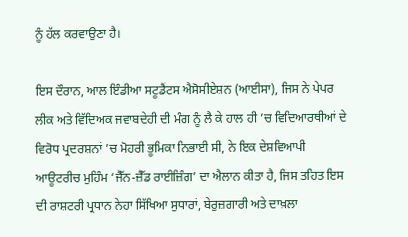ਨੂੰ ਹੱਲ ਕਰਵਾਉਣਾ ਹੈ।

ਇਸ ਦੌਰਾਨ, ਆਲ ਇੰਡੀਆ ਸਟੂਡੈਂਟਸ ਐਸੋਸੀਏਸ਼ਨ (ਆਈਸਾ), ਜਿਸ ਨੇ ਪੇਪਰ ਲੀਕ ਅਤੇ ਵਿੱਦਿਅਕ ਜਵਾਬਦੇਹੀ ਦੀ ਮੰਗ ਨੂੰ ਲੈ ਕੇ ਹਾਲ ਹੀ ’ਚ ਵਿਦਿਆਰਥੀਆਂ ਦੇ ਵਿਰੋਧ ਪ੍ਰਦਰਸ਼ਨਾਂ ’ਚ ਮੋਹਰੀ ਭੂਮਿਕਾ ਨਿਭਾਈ ਸੀ, ਨੇ ਇਕ ਦੇਸ਼ਵਿਆਪੀ ਆਊਟਰੀਚ ਮੁਹਿੰਮ ‘ਜੈੱਨ-ਜ਼ੈੱਡ ਰਾਈਜ਼ਿੰਗ’ ਦਾ ਐਲਾਨ ਕੀਤਾ ਹੈ, ਜਿਸ ਤਹਿਤ ਇਸ ਦੀ ਰਾਸ਼ਟਰੀ ਪ੍ਰਧਾਨ ਨੇਹਾ ਸਿੱਖਿਆ ਸੁਧਾਰਾਂ, ਬੇਰੁਜ਼ਗਾਰੀ ਅਤੇ ਦਾਖ਼ਲਾ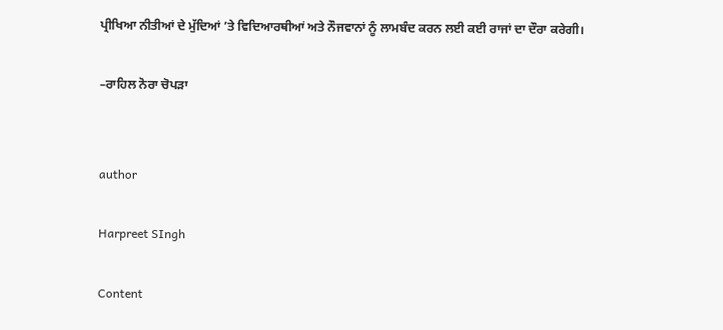ਪ੍ਰੀਖਿਆ ਨੀਤੀਆਂ ਦੇ ਮੁੱਦਿਆਂ ’ਤੇ ਵਿਦਿਆਰਥੀਆਂ ਅਤੇ ਨੌਜਵਾਨਾਂ ਨੂੰ ਲਾਮਬੰਦ ਕਰਨ ਲਈ ਕਈ ਰਾਜਾਂ ਦਾ ਦੌਰਾ ਕਰੇਗੀ।

–ਰਾਹਿਲ ਨੋਰਾ ਚੋਪੜਾ


author

Harpreet SIngh

Content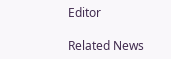Editor

Related News